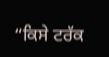“ਕਿਸੇ ਟਰੱਕ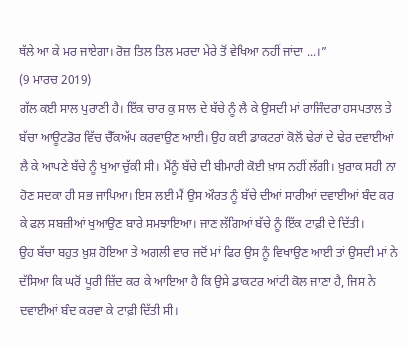ਥੱਲੇ ਆ ਕੇ ਮਰ ਜਾਏਗਾ। ਰੋਜ਼ ਤਿਲ ਤਿਲ ਮਰਦਾ ਮੇਰੇ ਤੋਂ ਵੇਖਿਆ ਨਹੀਂ ਜਾਂਦਾ ...।”
(9 ਮਾਰਚ 2019)
ਗੱਲ ਕਈ ਸਾਲ ਪੁਰਾਣੀ ਹੈ। ਇੱਕ ਚਾਰ ਕੁ ਸਾਲ ਦੇ ਬੱਚੇ ਨੂੰ ਲੈ ਕੇ ਉਸਦੀ ਮਾਂ ਰਾਜਿੰਦਰਾ ਹਸਪਤਾਲ ਤੇ ਬੱਚਾ ਆਊਟਡੋਰ ਵਿੱਚ ਚੈੱਕਅੱਪ ਕਰਵਾਉਣ ਆਈ। ਉਹ ਕਈ ਡਾਕਟਰਾਂ ਕੋਲੋਂ ਢੇਰਾਂ ਦੇ ਢੇਰ ਦਵਾਈਆਂ ਲੈ ਕੇ ਆਪਣੇ ਬੱਚੇ ਨੂੰ ਖੁਆ ਚੁੱਕੀ ਸੀ। ਮੈਂਨੂੰ ਬੱਚੇ ਦੀ ਬੀਮਾਰੀ ਕੋਈ ਖ਼ਾਸ ਨਹੀਂ ਲੱਗੀ। ਖ਼ੁਰਾਕ ਸਹੀ ਨਾ ਹੋਣ ਸਦਕਾ ਹੀ ਸਭ ਜਾਪਿਆ। ਇਸ ਲਈ ਮੈਂ ਉਸ ਔਰਤ ਨੂੰ ਬੱਚੇ ਦੀਆਂ ਸਾਰੀਆਂ ਦਵਾਈਆਂ ਬੰਦ ਕਰ ਕੇ ਫਲ ਸਬਜ਼ੀਆਂ ਖੁਆਉਣ ਬਾਰੇ ਸਮਝਾਇਆ। ਜਾਣ ਲੱਗਿਆਂ ਬੱਚੇ ਨੂੰ ਇੱਕ ਟਾਫ਼ੀ ਦੇ ਦਿੱਤੀ।
ਉਹ ਬੱਚਾ ਬਹੁਤ ਖ਼ੁਸ਼ ਹੋਇਆ ਤੇ ਅਗਲੀ ਵਾਰ ਜਦੋਂ ਮਾਂ ਫਿਰ ਉਸ ਨੂੰ ਵਿਖਾਉਣ ਆਈ ਤਾਂ ਉਸਦੀ ਮਾਂ ਨੇ ਦੱਸਿਆ ਕਿ ਘਰੋਂ ਪੂਰੀ ਜ਼ਿੱਦ ਕਰ ਕੇ ਆਇਆ ਹੈ ਕਿ ਉਸੇ ਡਾਕਟਰ ਆਂਟੀ ਕੋਲ ਜਾਣਾ ਹੈ, ਜਿਸ ਨੇ ਦਵਾਈਆਂ ਬੰਦ ਕਰਵਾ ਕੇ ਟਾਫ਼ੀ ਦਿੱਤੀ ਸੀ।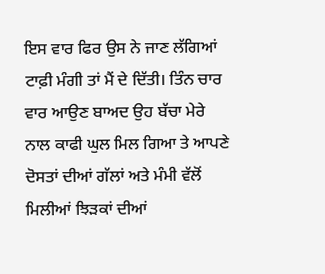ਇਸ ਵਾਰ ਫਿਰ ਉਸ ਨੇ ਜਾਣ ਲੱਗਿਆਂ ਟਾਫ਼ੀ ਮੰਗੀ ਤਾਂ ਮੈਂ ਦੇ ਦਿੱਤੀ। ਤਿੰਨ ਚਾਰ ਵਾਰ ਆਉਣ ਬਾਅਦ ਉਹ ਬੱਚਾ ਮੇਰੇ ਨਾਲ ਕਾਫੀ ਘੁਲ ਮਿਲ ਗਿਆ ਤੇ ਆਪਣੇ ਦੋਸਤਾਂ ਦੀਆਂ ਗੱਲਾਂ ਅਤੇ ਮੰਮੀ ਵੱਲੋਂ ਮਿਲੀਆਂ ਝਿੜਕਾਂ ਦੀਆਂ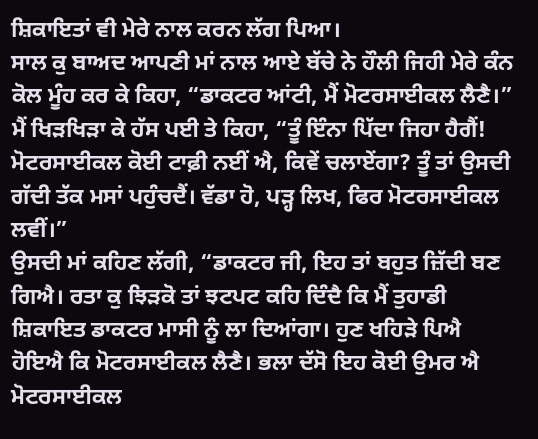ਸ਼ਿਕਾਇਤਾਂ ਵੀ ਮੇਰੇ ਨਾਲ ਕਰਨ ਲੱਗ ਪਿਆ।
ਸਾਲ ਕੁ ਬਾਅਦ ਆਪਣੀ ਮਾਂ ਨਾਲ ਆਏ ਬੱਚੇ ਨੇ ਹੌਲੀ ਜਿਹੀ ਮੇਰੇ ਕੰਨ ਕੋਲ ਮੂੰਹ ਕਰ ਕੇ ਕਿਹਾ, “ਡਾਕਟਰ ਆਂਟੀ, ਮੈਂ ਮੋਟਰਸਾਈਕਲ ਲੈਣੈ।”
ਮੈਂ ਖਿੜਖਿੜਾ ਕੇ ਹੱਸ ਪਈ ਤੇ ਕਿਹਾ, “ਤੂੰ ਇੰਨਾ ਪਿੱਦਾ ਜਿਹਾ ਹੈਗੈਂ! ਮੋਟਰਸਾਈਕਲ ਕੋਈ ਟਾਫ਼ੀ ਨਈਂ ਐ, ਕਿਵੇਂ ਚਲਾਏਂਗਾ? ਤੂੰ ਤਾਂ ਉਸਦੀ ਗੱਦੀ ਤੱਕ ਮਸਾਂ ਪਹੁੰਚਦੈਂ। ਵੱਡਾ ਹੋ, ਪੜ੍ਹ ਲਿਖ, ਫਿਰ ਮੋਟਰਸਾਈਕਲ ਲਵੀਂ।”
ਉਸਦੀ ਮਾਂ ਕਹਿਣ ਲੱਗੀ, “ਡਾਕਟਰ ਜੀ, ਇਹ ਤਾਂ ਬਹੁਤ ਜ਼ਿੱਦੀ ਬਣ ਗਿਐ। ਰਤਾ ਕੁ ਝਿੜਕੋ ਤਾਂ ਝਟਪਟ ਕਹਿ ਦਿੰਦੈ ਕਿ ਮੈਂ ਤੁਹਾਡੀ ਸ਼ਿਕਾਇਤ ਡਾਕਟਰ ਮਾਸੀ ਨੂੰ ਲਾ ਦਿਆਂਗਾ। ਹੁਣ ਖਹਿੜੇ ਪਿਐ ਹੋਇਐ ਕਿ ਮੋਟਰਸਾਈਕਲ ਲੈਣੈ। ਭਲਾ ਦੱਸੋ ਇਹ ਕੋਈ ਉਮਰ ਐ ਮੋਟਰਸਾਈਕਲ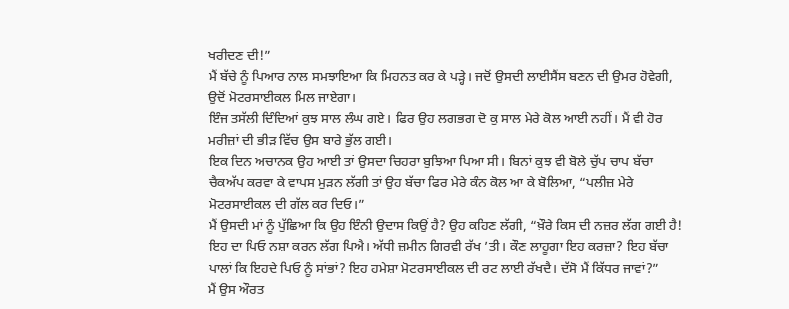ਖਰੀਦਣ ਦੀ!”
ਮੈਂ ਬੱਚੇ ਨੂੰ ਪਿਆਰ ਨਾਲ ਸਮਝਾਇਆ ਕਿ ਮਿਹਨਤ ਕਰ ਕੇ ਪੜ੍ਹੇ। ਜਦੋਂ ਉਸਦੀ ਲਾਈਸੈਂਸ ਬਣਨ ਦੀ ਉਮਰ ਹੋਵੇਗੀ, ਉਦੋਂ ਮੋਟਰਸਾਈਕਲ ਮਿਲ ਜਾਏਗਾ।
ਇੰਜ ਤਸੱਲੀ ਦਿੰਦਿਆਂ ਕੁਝ ਸਾਲ ਲੰਘ ਗਏ। ਫਿਰ ਉਹ ਲਗਭਗ ਦੋ ਕੁ ਸਾਲ ਮੇਰੇ ਕੋਲ ਆਈ ਨਹੀਂ। ਮੈਂ ਵੀ ਹੋਰ ਮਰੀਜ਼ਾਂ ਦੀ ਭੀੜ ਵਿੱਚ ਉਸ ਬਾਰੇ ਭੁੱਲ ਗਈ।
ਇਕ ਦਿਨ ਅਚਾਨਕ ਉਹ ਆਈ ਤਾਂ ਉਸਦਾ ਚਿਹਰਾ ਬੁਝਿਆ ਪਿਆ ਸੀ। ਬਿਨਾਂ ਕੁਝ ਵੀ ਬੋਲੇ ਚੁੱਪ ਚਾਪ ਬੱਚਾ ਚੈਕਅੱਪ ਕਰਵਾ ਕੇ ਵਾਪਸ ਮੁੜਨ ਲੱਗੀ ਤਾਂ ਉਹ ਬੱਚਾ ਫਿਰ ਮੇਰੇ ਕੰਨ ਕੋਲ ਆ ਕੇ ਬੋਲਿਆ, “ਪਲੀਜ਼ ਮੇਰੇ ਮੋਟਰਸਾਈਕਲ ਦੀ ਗੱਲ ਕਰ ਦਿਓ।”
ਮੈਂ ਉਸਦੀ ਮਾਂ ਨੂੰ ਪੁੱਛਿਆ ਕਿ ਉਹ ਇੰਨੀ ਉਦਾਸ ਕਿਉਂ ਹੈ? ਉਹ ਕਹਿਣ ਲੱਗੀ, “ਖ਼ੌਰੇ ਕਿਸ ਦੀ ਨਜ਼ਰ ਲੱਗ ਗਈ ਹੈ! ਇਹ ਦਾ ਪਿਓ ਨਸ਼ਾ ਕਰਨ ਲੱਗ ਪਿਐ। ਅੱਧੀ ਜ਼ਮੀਨ ਗਿਰਵੀ ਰੱਖ ’ਤੀ। ਕੌਣ ਲਾਹੂਗਾ ਇਹ ਕਰਜ਼ਾ? ਇਹ ਬੱਚਾ ਪਾਲਾਂ ਕਿ ਇਹਦੇ ਪਿਓ ਨੂੰ ਸਾਂਭਾਂ? ਇਹ ਹਮੇਸ਼ਾ ਮੋਟਰਸਾਈਕਲ ਦੀ ਰਟ ਲਾਈ ਰੱਖਦੈ। ਦੱਸੋ ਮੈਂ ਕਿੱਧਰ ਜਾਵਾਂ?”
ਮੈਂ ਉਸ ਔਰਤ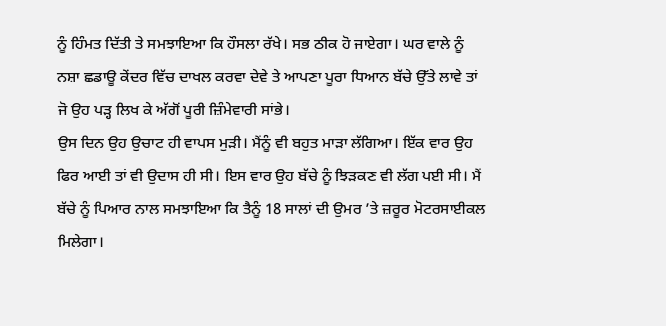ਨੂੰ ਹਿੰਮਤ ਦਿੱਤੀ ਤੇ ਸਮਝਾਇਆ ਕਿ ਹੌਸਲਾ ਰੱਖੇ। ਸਭ ਠੀਕ ਹੋ ਜਾਏਗਾ। ਘਰ ਵਾਲੇ ਨੂੰ ਨਸ਼ਾ ਛਡਾਊ ਕੇਂਦਰ ਵਿੱਚ ਦਾਖਲ ਕਰਵਾ ਦੇਵੇ ਤੇ ਆਪਣਾ ਪੂਰਾ ਧਿਆਨ ਬੱਚੇ ਉੱਤੇ ਲਾਵੇ ਤਾਂ ਜੋ ਉਹ ਪੜ੍ਹ ਲਿਖ ਕੇ ਅੱਗੋਂ ਪੂਰੀ ਜ਼ਿੰਮੇਵਾਰੀ ਸਾਂਭੇ।
ਉਸ ਦਿਨ ਉਹ ਉਚਾਟ ਹੀ ਵਾਪਸ ਮੁੜੀ। ਮੈਂਨੂੰ ਵੀ ਬਹੁਤ ਮਾੜਾ ਲੱਗਿਆ। ਇੱਕ ਵਾਰ ਉਹ ਫਿਰ ਆਈ ਤਾਂ ਵੀ ਉਦਾਸ ਹੀ ਸੀ। ਇਸ ਵਾਰ ਉਹ ਬੱਚੇ ਨੂੰ ਝਿੜਕਣ ਵੀ ਲੱਗ ਪਈ ਸੀ। ਮੈਂ ਬੱਚੇ ਨੂੰ ਪਿਆਰ ਨਾਲ ਸਮਝਾਇਆ ਕਿ ਤੈਨੂੰ 18 ਸਾਲਾਂ ਦੀ ਉਮਰ ’ਤੇ ਜ਼ਰੂਰ ਮੋਟਰਸਾਈਕਲ ਮਿਲੇਗਾ।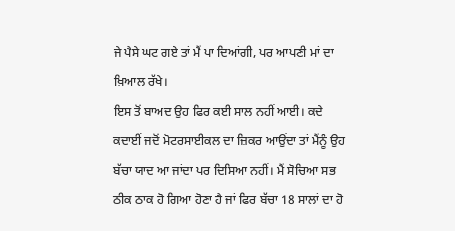ਜੇ ਪੈਸੇ ਘਟ ਗਏ ਤਾਂ ਮੈਂ ਪਾ ਦਿਆਂਗੀ, ਪਰ ਆਪਣੀ ਮਾਂ ਦਾ ਖ਼ਿਆਲ ਰੱਖੇ।
ਇਸ ਤੋਂ ਬਾਅਦ ਉਹ ਫਿਰ ਕਈ ਸਾਲ ਨਹੀਂ ਆਈ। ਕਦੇ ਕਦਾਈਂ ਜਦੋਂ ਮੋਟਰਸਾਈਕਲ ਦਾ ਜ਼ਿਕਰ ਆਉਂਦਾ ਤਾਂ ਮੈਂਨੂੰ ਉਹ ਬੱਚਾ ਯਾਦ ਆ ਜਾਂਦਾ ਪਰ ਦਿਸਿਆ ਨਹੀਂ। ਮੈਂ ਸੋਚਿਆ ਸਭ ਠੀਕ ਠਾਕ ਹੋ ਗਿਆ ਹੋਣਾ ਹੈ ਜਾਂ ਫਿਰ ਬੱਚਾ 18 ਸਾਲਾਂ ਦਾ ਹੋ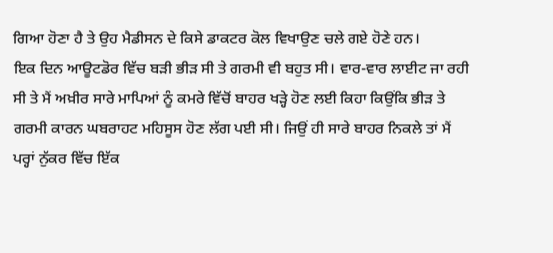ਗਿਆ ਹੋਣਾ ਹੈ ਤੇ ਉਹ ਮੈਡੀਸਨ ਦੇ ਕਿਸੇ ਡਾਕਟਰ ਕੋਲ ਵਿਖਾਉਣ ਚਲੇ ਗਏ ਹੋਣੇ ਹਨ।
ਇਕ ਦਿਨ ਆਊਟਡੋਰ ਵਿੱਚ ਬੜੀ ਭੀੜ ਸੀ ਤੇ ਗਰਮੀ ਵੀ ਬਹੁਤ ਸੀ। ਵਾਰ-ਵਾਰ ਲਾਈਟ ਜਾ ਰਹੀ ਸੀ ਤੇ ਮੈਂ ਅਖ਼ੀਰ ਸਾਰੇ ਮਾਪਿਆਂ ਨੂੰ ਕਮਰੇ ਵਿੱਚੋਂ ਬਾਹਰ ਖੜ੍ਹੇ ਹੋਣ ਲਈ ਕਿਹਾ ਕਿਉਂਕਿ ਭੀੜ ਤੇ ਗਰਮੀ ਕਾਰਨ ਘਬਰਾਹਟ ਮਹਿਸੂਸ ਹੋਣ ਲੱਗ ਪਈ ਸੀ। ਜਿਉਂ ਹੀ ਸਾਰੇ ਬਾਹਰ ਨਿਕਲੇ ਤਾਂ ਮੈਂ ਪਰ੍ਹਾਂ ਨੁੱਕਰ ਵਿੱਚ ਇੱਕ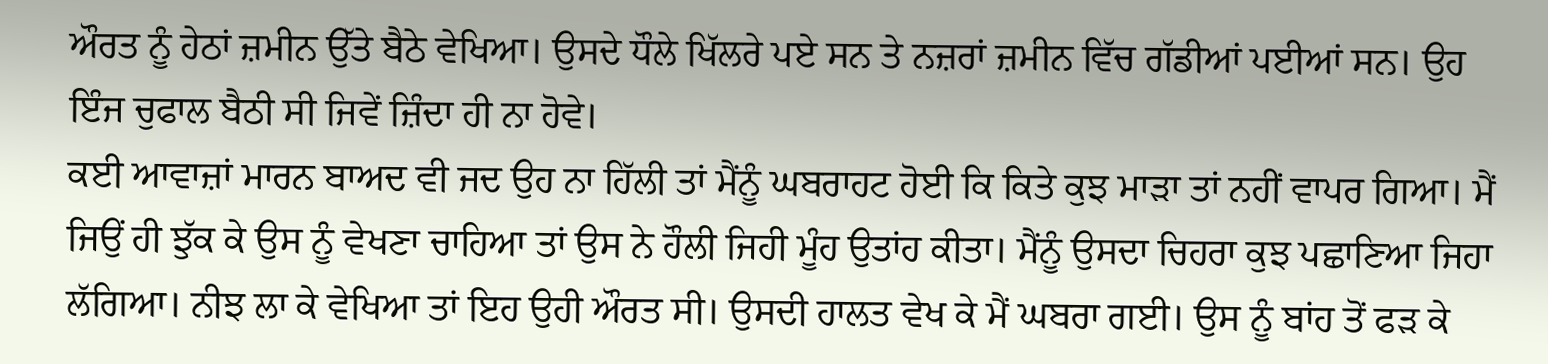ਔਰਤ ਨੂੰ ਹੇਠਾਂ ਜ਼ਮੀਨ ਉੱਤੇ ਬੈਠੇ ਵੇਖਿਆ। ਉਸਦੇ ਧੌਲੇ ਖਿੱਲਰੇ ਪਏ ਸਨ ਤੇ ਨਜ਼ਰਾਂ ਜ਼ਮੀਨ ਵਿੱਚ ਗੱਡੀਆਂ ਪਈਆਂ ਸਨ। ਉਹ ਇੰਜ ਚੁਫਾਲ ਬੈਠੀ ਸੀ ਜਿਵੇਂ ਜ਼ਿੰਦਾ ਹੀ ਨਾ ਹੋਵੇ।
ਕਈ ਆਵਾਜ਼ਾਂ ਮਾਰਨ ਬਾਅਦ ਵੀ ਜਦ ਉਹ ਨਾ ਹਿੱਲੀ ਤਾਂ ਮੈਂਨੂੰ ਘਬਰਾਹਟ ਹੋਈ ਕਿ ਕਿਤੇ ਕੁਝ ਮਾੜਾ ਤਾਂ ਨਹੀਂ ਵਾਪਰ ਗਿਆ। ਮੈਂ ਜਿਉਂ ਹੀ ਝੁੱਕ ਕੇ ਉਸ ਨੂੰ ਵੇਖਣਾ ਚਾਹਿਆ ਤਾਂ ਉਸ ਨੇ ਹੌਲੀ ਜਿਹੀ ਮੂੰਹ ਉਤਾਂਹ ਕੀਤਾ। ਮੈਂਨੂੰ ਉਸਦਾ ਚਿਹਰਾ ਕੁਝ ਪਛਾਣਿਆ ਜਿਹਾ ਲੱਗਿਆ। ਨੀਝ ਲਾ ਕੇ ਵੇਖਿਆ ਤਾਂ ਇਹ ਉਹੀ ਔਰਤ ਸੀ। ਉਸਦੀ ਹਾਲਤ ਵੇਖ ਕੇ ਮੈਂ ਘਬਰਾ ਗਈ। ਉਸ ਨੂੰ ਬਾਂਹ ਤੋਂ ਫੜ ਕੇ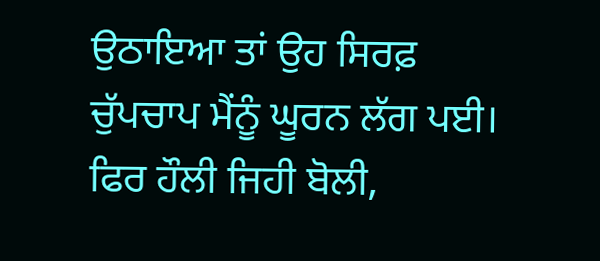ਉਠਾਇਆ ਤਾਂ ਉਹ ਸਿਰਫ਼ ਚੁੱਪਚਾਪ ਮੈਂਨੂੰ ਘੂਰਨ ਲੱਗ ਪਈ। ਫਿਰ ਹੌਲੀ ਜਿਹੀ ਬੋਲੀ,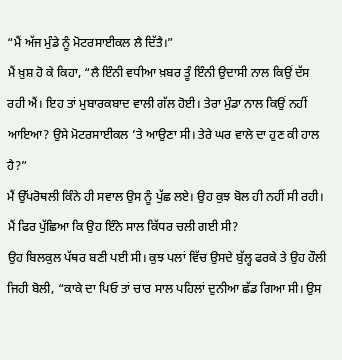“ਮੈਂ ਅੱਜ ਮੁੰਡੇ ਨੂੰ ਮੋਟਰਸਾਈਕਲ ਲੈ ਦਿੱਤੈ।”
ਮੈਂ ਖ਼ੁਸ਼ ਹੋ ਕੇ ਕਿਹਾ, “ਲੈ ਇੰਨੀ ਵਧੀਆ ਖ਼ਬਰ ਤੂੰ ਇੰਨੀ ਉਦਾਸੀ ਨਾਲ ਕਿਉਂ ਦੱਸ ਰਹੀ ਐਂ। ਇਹ ਤਾਂ ਮੁਬਾਰਕਬਾਦ ਵਾਲੀ ਗੱਲ ਹੋਈ। ਤੇਰਾ ਮੁੰਡਾ ਨਾਲ ਕਿਉਂ ਨਹੀਂ ਆਇਆ? ਉਸੇ ਮੋਟਰਸਾਈਕਲ ’ਤੇ ਆਉਣਾ ਸੀ। ਤੇਰੇ ਘਰ ਵਾਲੇ ਦਾ ਹੁਣ ਕੀ ਹਾਲ ਹੈ?”
ਮੈਂ ਉੱਪਰੋਥਲੀ ਕਿੰਨੇ ਹੀ ਸਵਾਲ ਉਸ ਨੂੰ ਪੁੱਛ ਲਏ। ਉਹ ਕੁਝ ਬੋਲ ਹੀ ਨਹੀਂ ਸੀ ਰਹੀ। ਮੈਂ ਫਿਰ ਪੁੱਛਿਆ ਕਿ ਉਹ ਇੰਨੇ ਸਾਲ ਕਿੱਧਰ ਚਲੀ ਗਈ ਸੀ?
ਉਹ ਬਿਲਕੁਲ ਪੱਥਰ ਬਣੀ ਪਈ ਸੀ। ਕੁਝ ਪਲਾਂ ਵਿੱਚ ਉਸਦੇ ਬੁੱਲ੍ਹ ਫਰਕੇ ਤੇ ਉਹ ਹੌਲੀ ਜਿਹੀ ਬੋਲੀ, “ਕਾਕੇ ਦਾ ਪਿਓ ਤਾਂ ਚਾਰ ਸਾਲ ਪਹਿਲਾਂ ਦੁਨੀਆ ਛੱਡ ਗਿਆ ਸੀ। ਉਸ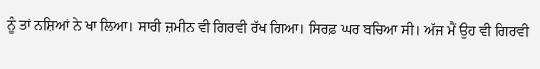ਨੂੰ ਤਾਂ ਨਸ਼ਿਆਂ ਨੇ ਖਾ ਲਿਆ। ਸਾਰੀ ਜ਼ਮੀਨ ਵੀ ਗਿਰਵੀ ਰੱਖ ਗਿਆ। ਸਿਰਫ਼ ਘਰ ਬਚਿਆ ਸੀ। ਅੱਜ ਮੈਂ ਉਹ ਵੀ ਗਿਰਵੀ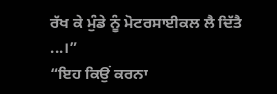ਰੱਖ ਕੇ ਮੁੰਡੇ ਨੂੰ ਮੋਟਰਸਾਈਕਲ ਲੈ ਦਿੱਤੈ ...।”
“ਇਹ ਕਿਉਂ ਕਰਨਾ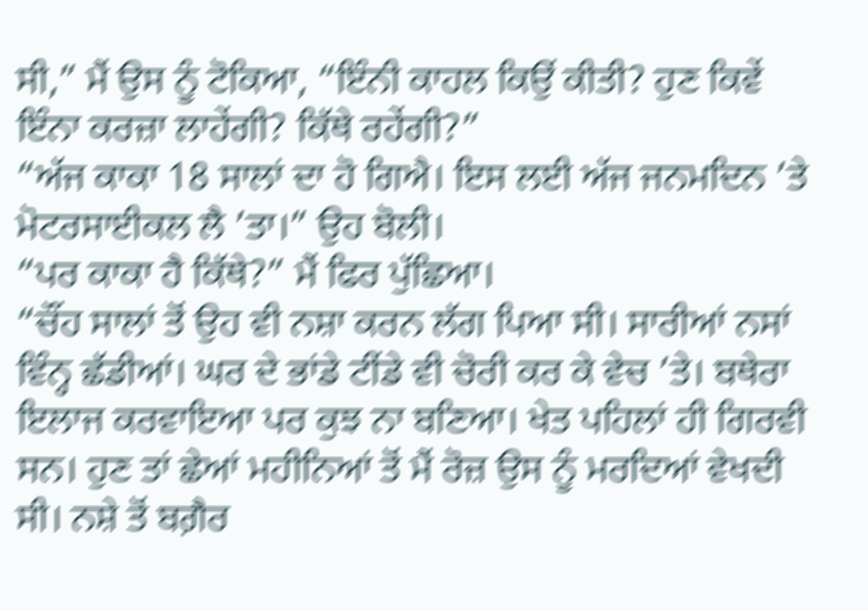ਸੀ,” ਮੈਂ ਉਸ ਨੂੰ ਟੋਕਿਆ, “ਇੰਨੀ ਕਾਹਲ ਕਿਉਂ ਕੀਤੀ? ਹੁਣ ਕਿਵੇਂ ਇੰਨਾ ਕਰਜ਼ਾ ਲਾਹੇਂਗੀ? ਕਿੱਥੇ ਰਹੇਂਗੀ?”
“ਅੱਜ ਕਾਕਾ 18 ਸਾਲਾਂ ਦਾ ਹੋ ਗਿਐ। ਇਸ ਲਈ ਅੱਜ ਜਨਮਦਿਨ ’ਤੇ ਮੋਟਰਸਾਈਕਲ ਲੈ ’ਤਾ।” ਉਹ ਬੋਲੀ।
“ਪਰ ਕਾਕਾ ਹੈ ਕਿੱਥੇ?” ਮੈਂ ਫਿਰ ਪੁੱਛਿਆ।
“ਚੌਂਹ ਸਾਲਾਂ ਤੋਂ ਉਹ ਵੀ ਨਸ਼ਾ ਕਰਨ ਲੱਗ ਪਿਆ ਸੀ। ਸਾਰੀਆਂ ਨਸਾਂ ਵਿੰਨ੍ਹ ਛੱਡੀਆਂ। ਘਰ ਦੇ ਭਾਂਡੇ ਟੀਂਡੇ ਵੀ ਚੋਰੀ ਕਰ ਕੇ ਵੇਚ ’ਤੇ। ਬਥੇਰਾ ਇਲਾਜ ਕਰਵਾਇਆ ਪਰ ਕੁਝ ਨਾ ਬਣਿਆ। ਖੇਤ ਪਹਿਲਾਂ ਹੀ ਗਿਰਵੀ ਸਨ। ਹੁਣ ਤਾਂ ਛੇਆਂ ਮਹੀਨਿਆਂ ਤੋਂ ਮੈਂ ਰੋਜ਼ ਉਸ ਨੂੰ ਮਰਦਿਆਂ ਵੇਖਦੀ ਸੀ। ਨਸ਼ੇ ਤੋਂ ਬਗ਼ੈਰ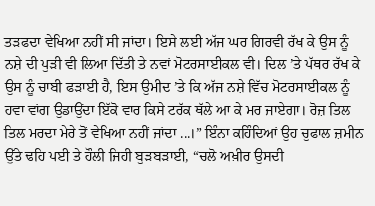ਤੜਫਦਾ ਵੇਖਿਆ ਨਹੀਂ ਸੀ ਜਾਂਦਾ। ਇਸੇ ਲਈ ਅੱਜ ਘਰ ਗਿਰਵੀ ਰੱਖ ਕੇ ਉਸ ਨੂੰ ਨਸ਼ੇ ਦੀ ਪੁੜੀ ਵੀ ਲਿਆ ਦਿੱਤੀ ਤੇ ਨਵਾਂ ਮੋਟਰਸਾਈਕਲ ਵੀ। ਦਿਲ ’ਤੇ ਪੱਥਰ ਰੱਖ ਕੇ ਉਸ ਨੂੰ ਚਾਬੀ ਫੜਾਈ ਹੈ, ਇਸ ਉਮੀਦ ’ਤੇ ਕਿ ਅੱਜ ਨਸ਼ੇ ਵਿੱਚ ਮੋਟਰਸਾਈਕਲ ਨੂੰ ਹਵਾ ਵਾਂਗ ਉਡਾਉਂਦਾ ਇੱਕੋ ਵਾਰ ਕਿਸੇ ਟਰੱਕ ਥੱਲੇ ਆ ਕੇ ਮਰ ਜਾਏਗਾ। ਰੋਜ਼ ਤਿਲ ਤਿਲ ਮਰਦਾ ਮੇਰੇ ਤੋਂ ਵੇਖਿਆ ਨਹੀਂ ਜਾਂਦਾ ...।” ਇੰਨਾ ਕਹਿੰਦਿਆਂ ਉਹ ਚੁਫਾਲ ਜ਼ਮੀਨ ਉੱਤੇ ਢਹਿ ਪਈ ਤੇ ਹੌਲੀ ਜਿਹੀ ਬੁੜਬੜਾਈ, “ਚਲੋ ਅਖ਼ੀਰ ਉਸਦੀ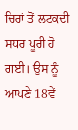ਚਿਰਾਂ ਤੋਂ ਲਟਕਦੀ ਸਧਰ ਪੂਰੀ ਹੋ ਗਈ। ਉਸ ਨੂੰ ਆਪਣੇ 18ਵੇਂ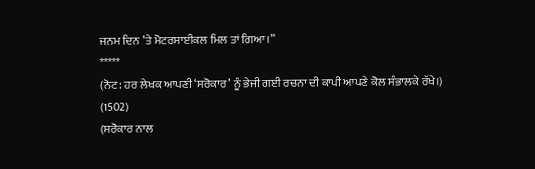ਜਨਮ ਦਿਨ ’ਤੇ ਮੋਟਰਸਾਈਕਲ ਮਿਲ ਤਾਂ ਗਿਆ।”
*****
(ਨੋਟ: ਹਰ ਲੇਖਕ ਆਪਣੀ ‘ਸਰੋਕਾਰ’ ਨੂੰ ਭੇਜੀ ਗਈ ਰਚਨਾ ਦੀ ਕਾਪੀ ਆਪਣੇ ਕੋਲ ਸੰਭਾਲਕੇ ਰੱਖੇ।)
(1502)
(ਸਰੋਕਾਰ ਨਾਲ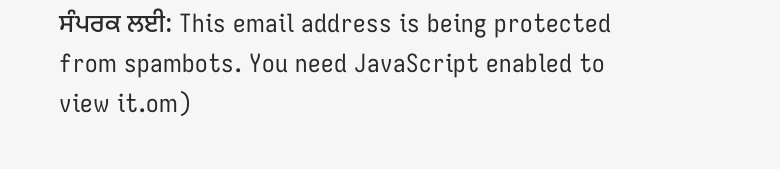ਸੰਪਰਕ ਲਈ: This email address is being protected from spambots. You need JavaScript enabled to view it.om)